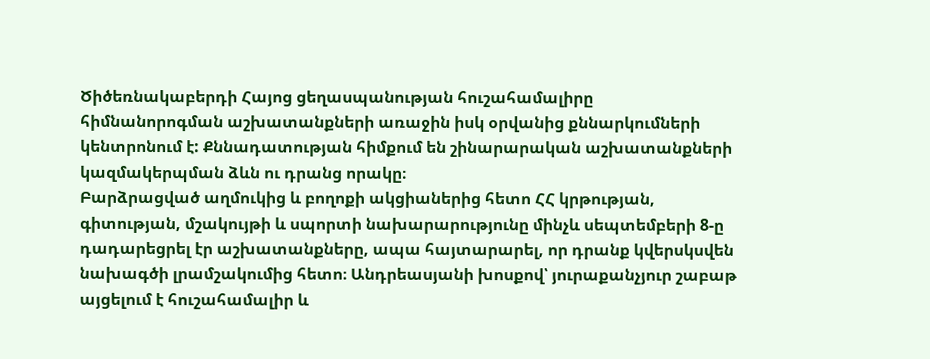Ծիծեռնակաբերդի Հայոց ցեղասպանության հուշահամալիրը հիմնանորոգման աշխատանքների առաջին իսկ օրվանից քննարկումների կենտրոնում է: Քննադատության հիմքում են շինարարական աշխատանքների կազմակերպման ձևն ու դրանց որակը։
Բարձրացված աղմուկից և բողոքի ակցիաներից հետո ՀՀ կրթության, գիտության, մշակույթի և սպորտի նախարարությունը մինչև սեպտեմբերի 8-ը դադարեցրել էր աշխատանքները, ապա հայտարարել, որ դրանք կվերսկսվեն նախագծի լրամշակումից հետո։ Անդրեասյանի խոսքով՝ յուրաքանչյուր շաբաթ այցելում է հուշահամալիր և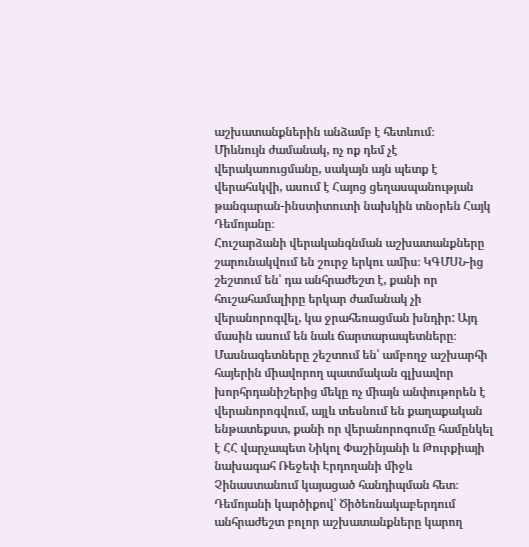աշխատանքներին անձամբ է հետևում։
Միևնույն ժամանակ, ոչ ոք դեմ չէ վերակառուցմանը, սակայն այն պետք է վերահսկվի, ասում է Հայոց ցեղասպանության թանգարան-ինստիտուտի նախկին տնօրեն Հայկ Դեմոյանը։
Հուշարձանի վերականգնման աշխատանքները շարունակվում են շուրջ երկու ամիս։ ԿԳՄՍՆ-ից շեշտում են՝ դա անհրաժեշտ է, քանի որ հուշահամալիրը երկար ժամանակ չի վերանորոգվել, կա ջրահեռացման խնդիր: Այդ մասին ասում են նաև ճարտարապետները։
Մասնագետները շեշտում են՝ ամբողջ աշխարհի հայերին միավորող պատմական գլխավոր խորհրդանիշերից մեկը ոչ միայն անփութորեն է վերանորոգվում, այլև տեսնում են քաղաքական ենթատեքստ, քանի որ վերանորոգումը համընկել է ՀՀ վարչապետ Նիկոլ Փաշինյանի և Թուրքիայի նախագահ Ռեջեփ Էրդողանի միջև Չինաստանում կայացած հանդիպման հետ։
Դեմոյանի կարծիքով՝ Ծիծեռնակաբերդում անհրաժեշտ բոլոր աշխատանքները կարող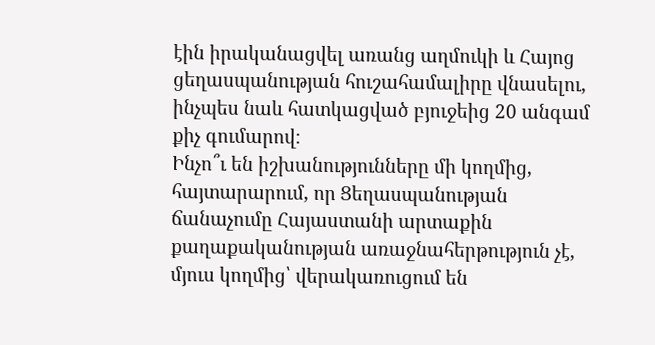էին իրականացվել առանց աղմուկի և Հայոց ցեղասպանության հուշահամալիրը վնասելու, ինչպես նաև հատկացված բյուջեից 20 անգամ քիչ գումարով։
Ինչո՞ւ են իշխանությունները մի կողմից, հայտարարում, որ Ցեղասպանության ճանաչումը Հայաստանի արտաքին քաղաքականության առաջնահերթություն չէ, մյուս կողմից՝ վերակառուցում են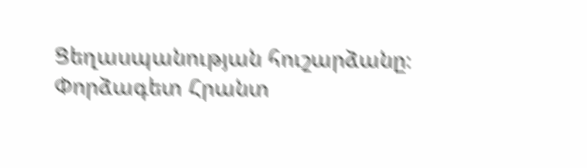Ցեղասպանության հուշարձանը։
Փորձագետ Հրանտ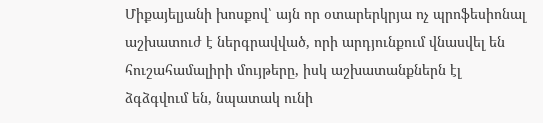Միքայելյանի խոսքով՝ այն որ օտարերկրյա ոչ պրոֆեսիոնալ աշխատուժ է ներգրավված, որի արդյունքում վնասվել են հուշահամալիրի մույթերը, իսկ աշխատանքներն էլ ձգձգվում են, նպատակ ունի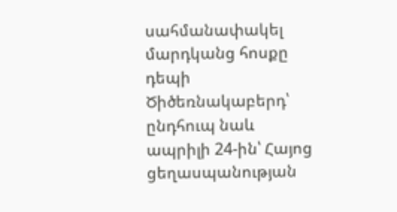սահմանափակել մարդկանց հոսքը դեպի Ծիծեռնակաբերդ՝ ընդհուպ նաև ապրիլի 24-ին՝ Հայոց ցեղասպանության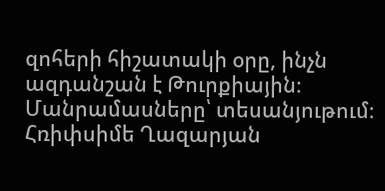զոհերի հիշատակի օրը, ինչն ազդանշան է Թուրքիային։
Մանրամասները՝ տեսանյութում։
Հռիփսիմե Ղազարյան